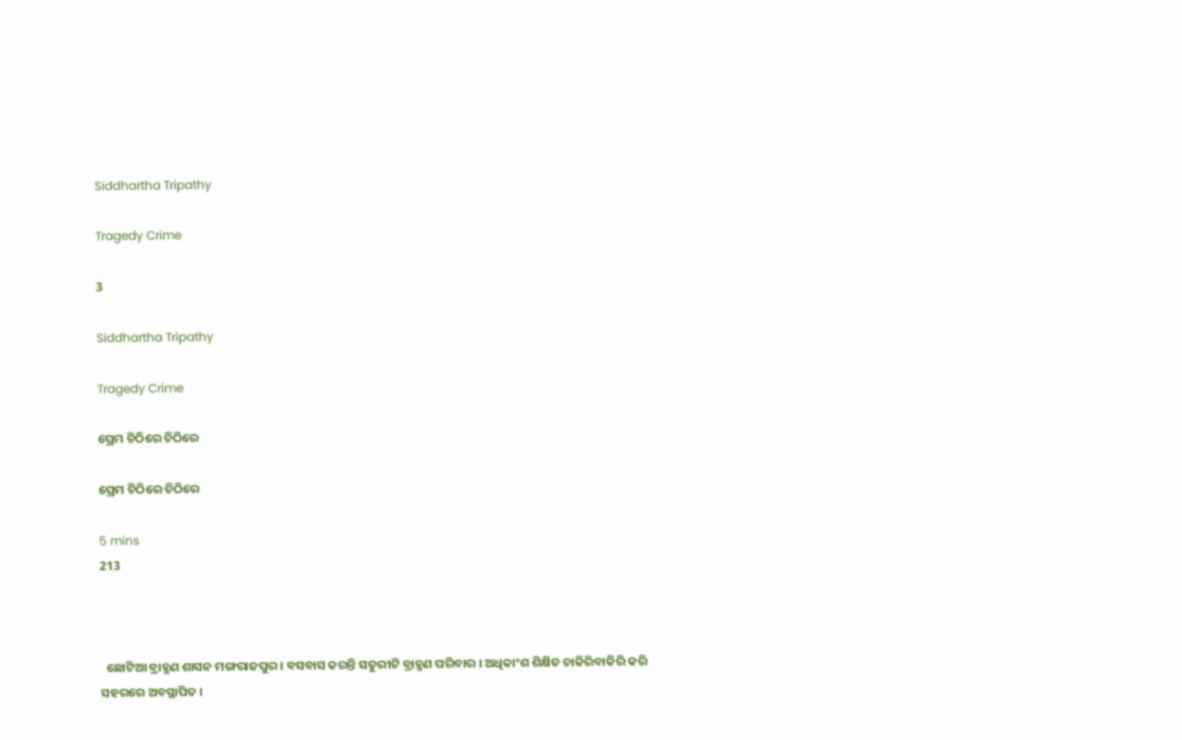Siddhartha Tripathy

Tragedy Crime

3

Siddhartha Tripathy

Tragedy Crime

ପ୍ରେମ ଚିଠିରେ ଚିଠିରେ

ପ୍ରେମ ଚିଠିରେ ଚିଠିରେ

5 mins
213



  ଛୋଟିଆ ବ୍ରାହ୍ମଣ ଶାସନ ମଙ୍ଗରାଜପୁର । ବସବାସ କରନ୍ତି ସତୁରୀଟି ବ୍ରାହ୍ମଣ ପରିବାର । ଅଧିକାଂଶ ଶିକ୍ଷିତ ଚାକିରିବାକିରି କରି ସହରରେ ଅବସ୍ଥାପିତ ।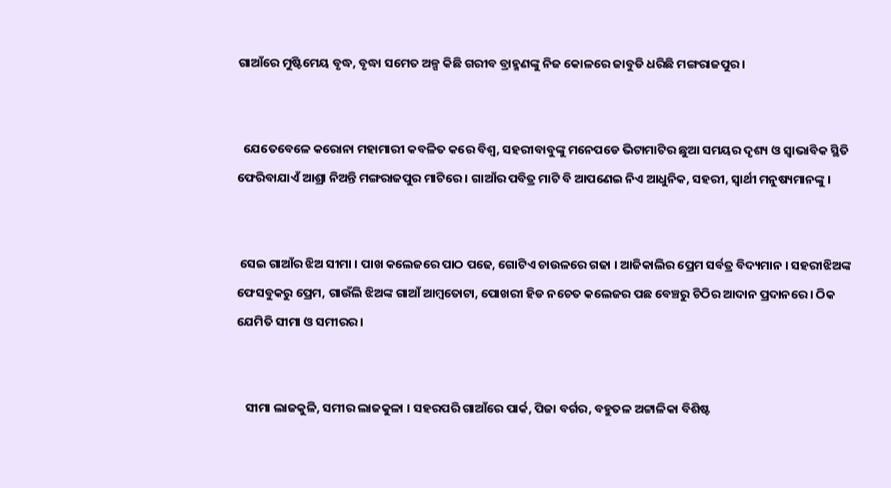ଗାଆଁରେ ମୁଷ୍ଟିମେୟ ବୃଦ୍ଧ, ବୃଦ୍ଧା ସମେତ ଅଳ୍ପ କିଛି ଗରୀବ ବ୍ରାହ୍ମଣଙ୍କୁ ନିଜ କୋଳରେ ଜାବୁଡି ଧରିଛି ମଙ୍ଗରାଜପୁର।


  ଯେତେବେଳେ କରୋନା ମହାମାରୀ କବଳିତ କରେ ବିଶ୍ୱ, ସହରୀବାବୁଙ୍କୁ ମନେପଡେ ଭିଟାମାଟିର ଛୁଆ ସମୟର ଦୃଶ୍ୟ ଓ ସ୍ଵାଭାବିକ ସ୍ଥିତି ଫେରିବାଯାଏଁ ଆଶ୍ରା ନିଅନ୍ତି ମଙ୍ଗରାଜପୁର ମାଟିରେ । ଗାଆଁର ପବିତ୍ର ମାଟି ବି ଆପଣେଇ ନିଏ ଆଧୁନିକ, ସହରୀ, ସ୍ୱାର୍ଥୀ ମନୁଷ୍ୟମାନଙ୍କୁ ।


 ସେଇ ଗାଆଁର ଝିଅ ସୀମା । ପାଖ କଲେଜରେ ପାଠ ପଢେ, ଗୋଟିଏ ଚାଉଳରେ ଗଢା । ଆଜିକାଲିର ପ୍ରେମ ସର୍ବତ୍ର ବିଦ୍ୟମାନ । ସହରୀଝିଅଙ୍କ ଫେସବୁକରୁ ପ୍ରେମ, ଗାଉଁଲି ଝିଅଙ୍କ ଗାଆଁ ଆମ୍ୱତୋଟା, ପୋଖରୀ ହିଡ ନଚେତ କଲେଜର ପଛ ବେଞ୍ଚରୁ ଚିଠିର ଆଦାନ ପ୍ରଦାନରେ । ଠିକ ଯେମିତି ସୀମା ଓ ସମୀରର ।


   ସୀମା ଲାଜକୁଳି, ସମୀର ଲାଜକୁଳା । ସହରପରି ଗାଆଁରେ ପାର୍କ, ପିଜା ବର୍ଗର, ବହୁତଳ ଅଟ୍ଟାଳିକା ବିଶିଷ୍ଟ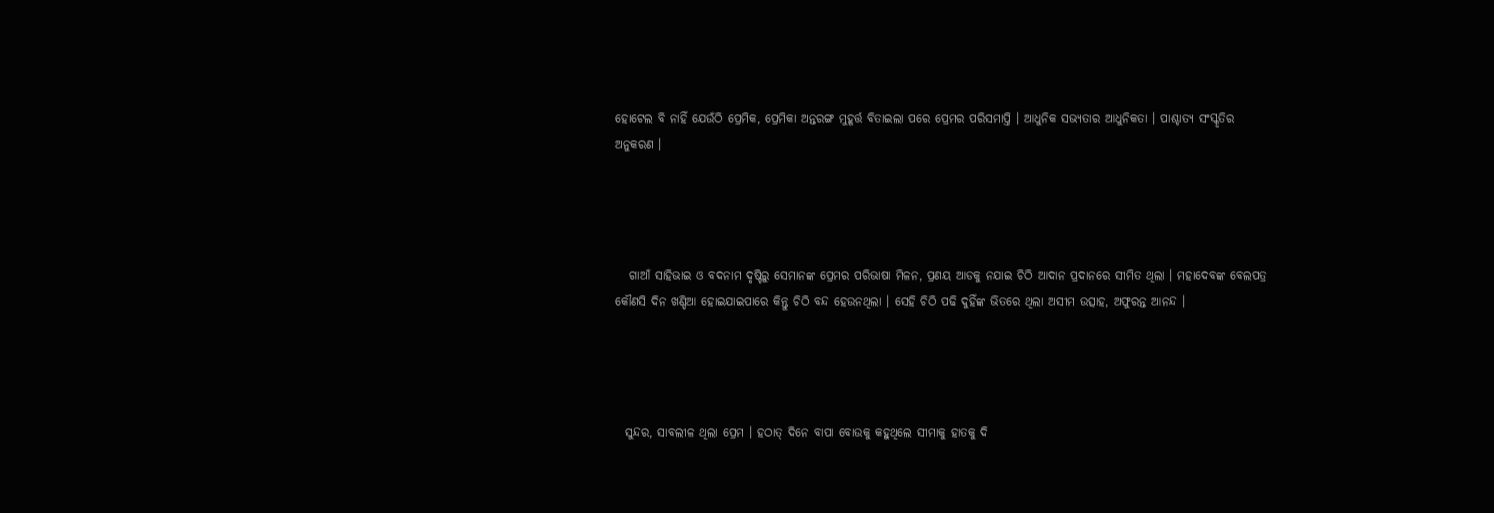ହୋଟେଲ ବି ନାହିଁ ଯେଉଁଠି ପ୍ରେମିକ, ପ୍ରେମିକା ଅନ୍ତରଙ୍ଗ ମୁହୂର୍ତ୍ତ ବିତାଇଲା ପରେ ପ୍ରେମର ପରିସମାପ୍ତି । ଆଧୁନିକ ସଭ୍ୟତାର ଆଧୁନିକତା । ପାଶ୍ଚାତ୍ୟ ସଂସ୍କୃତିର ଅନୁକରଣ ।




   ଗାଆଁ ସାହିଭାଇ ଓ ବଦନାମ ଦୃଷ୍ଟିରୁ ସେମାନଙ୍କ ପ୍ରେମର ପରିଭାଷା ମିଳନ, ପ୍ରଣୟ ଆଡକୁ ନଯାଇ ଚିଠି ଆଦାନ ପ୍ରଦାନରେ ସୀମିତ ଥିଲା । ମହାଦେବଙ୍କ ବେଲପତ୍ର କୌଣସି ଦିନ ଖଣ୍ଡିଆ ହୋଇଯାଇପାରେ କିନ୍ତୁ ଚିଠି ବନ୍ଦ ହେଉନଥିଲା । ସେହି ଚିଠି ପଢି ଦୁହିଁଙ୍କ ଭିତରେ ଥିଲା ଅସୀମ ଉତ୍ସାହ, ଅଫୁରନ୍ତ ଆନନ୍ଦ ।




  ସୁନ୍ଦର, ସାବଲୀଳ ଥିଲା ପ୍ରେମ । ହଠାତ୍ ଦିନେ ବାପା ବୋଉକୁ କହୁଥିଲେ ସୀମାକୁ ହାତକୁ ଦି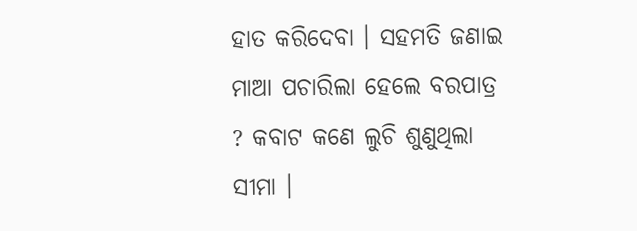ହାତ କରିଦେବା । ସହମତି ଜଣାଇ ମାଆ ପଚାରିଲା ହେଲେ ବରପାତ୍ର ? କବାଟ କଣେ ଲୁଚି ଶୁଣୁଥିଲା ସୀମା ।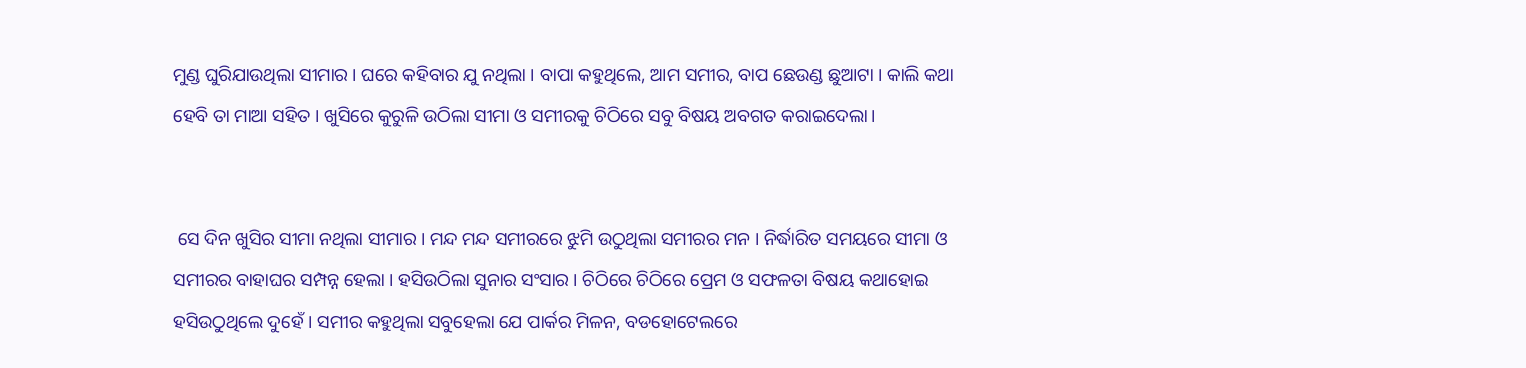ମୁଣ୍ଡ ଘୁରିଯାଉଥିଲା ସୀମାର । ଘରେ କହିବାର ଯୁ ନଥିଲା । ବାପା କହୁଥିଲେ, ଆମ ସମୀର, ବାପ ଛେଉଣ୍ଡ ଛୁଆଟା । କାଲି କଥା ହେବି ତା ମାଆ ସହିତ । ଖୁସିରେ କୁରୁଳି ଉଠିଲା ସୀମା ଓ ସମୀରକୁ ଚିଠିରେ ସବୁ ବିଷୟ ଅବଗତ କରାଇଦେଲା।


 ସେ ଦିନ ଖୁସିର ସୀମା ନଥିଲା ସୀମାର । ମନ୍ଦ ମନ୍ଦ ସମୀରରେ ଝୁମି ଉଠୁଥିଲା ସମୀରର ମନ । ନିର୍ଦ୍ଧାରିତ ସମୟରେ ସୀମା ଓ ସମୀରର ବାହାଘର ସମ୍ପନ୍ନ ହେଲା । ହସିଉଠିଲା ସୁନାର ସଂସାର । ଚିଠିରେ ଚିଠିରେ ପ୍ରେମ ଓ ସଫଳତା ବିଷୟ କଥାହୋଇ ହସିଉଠୁଥିଲେ ଦୁହେଁ । ସମୀର କହୁଥିଲା ସବୁହେଲା ଯେ ପାର୍କର ମିଳନ, ବଡହୋଟେଲରେ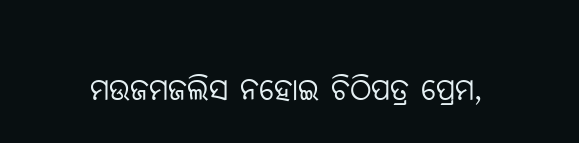ମଉଜମଜଲିସ ନହୋଇ ଚିଠିପତ୍ର ପ୍ରେମ,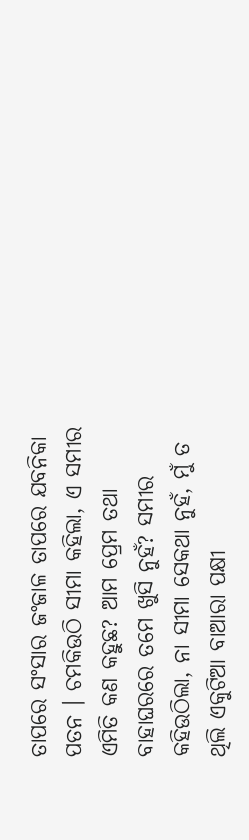ତାପରେ ସଂସାର ଜଂଜାଳ ତାପରେ ଯବନିକା ପତନ । ଚମକିଉଠି ସୀମା କହିଲା, ଏ ସମୀର ଏମିତି କଣ କହୁଛ? ଆମ ପ୍ରେମ ତଥା ବାହାଘରରେ ତମେ ଖୁସି ନୁହଁ? ସମୀର କହିଉଠିଲା, ନା ସୀମା ସେକଥା ନୁହଁ, ମୁଁ ତ ଥିଲି ଏକୁଟିଆ ବାଆରା ପକ୍ଷୀ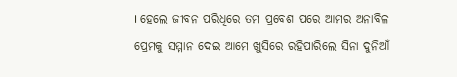। ହେଲେ ଜୀବନ ପରିଧିରେ ତମ ପ୍ରବେଶ ପରେ ଆମର ଅନାବିଳ ପ୍ରେମକୁ ସମ୍ମାନ ଦେଇ ଆମେ ଖୁସିରେ ରହିପାରିଲେ ସିନା ଦୁନିଆଁ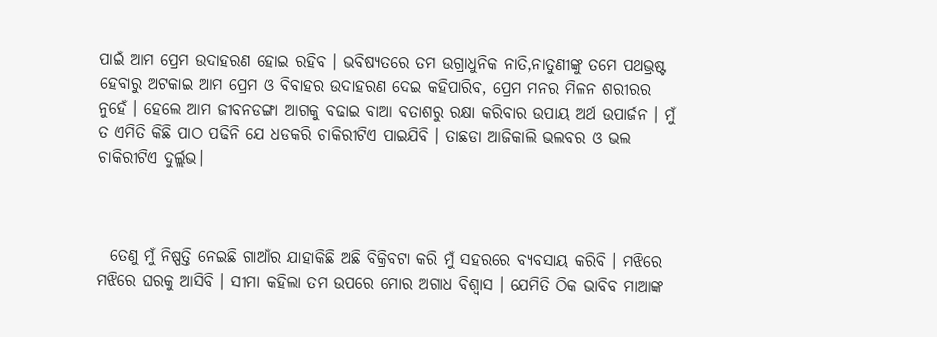ପାଇଁ ଆମ ପ୍ରେମ ଉଦାହରଣ ହୋଇ ରହିବ । ଭବିଷ୍ୟତରେ ତମ ଉଗ୍ରାଧୁନିକ ନାତି,ନାତୁଣୀଙ୍କୁ ତମେ ପଥଭ୍ରଷ୍ଟ ହେବାରୁ ଅଟକାଇ ଆମ ପ୍ରେମ ଓ ବିବାହର ଉଦାହରଣ ଦେଇ କହିପାରିବ, ପ୍ରେମ ମନର ମିଳନ ଶରୀରର ନୁହେଁ । ହେଲେ ଆମ ଜୀବନଡଙ୍ଗା ଆଗକୁ ବଢାଇ ବାଆ ବତାଶରୁ ରକ୍ଷା କରିବାର ଉପାୟ ଅର୍ଥ ଉପାର୍ଜନ । ମୁଁ ତ ଏମିତି କିଛି ପାଠ ପଢିନି ଯେ ଧଡକରି ଚାକିରୀଟିଏ ପାଇଯିବି । ତାଛଡା ଆଜିକାଲି ଭଲବର ଓ ଭଲ ଚାକିରୀଟିଏ ଦୁର୍ଲ୍ଲଭ।



  ତେଣୁ ମୁଁ ନିଷ୍ପତ୍ତି ନେଇଛି ଗାଆଁର ଯାହାକିଛି ଅଛି ବିକ୍ରିବଟା କରି ମୁଁ ସହରରେ ବ୍ୟବସାୟ କରିବି । ମଝିରେ ମଝିରେ ଘରକୁ ଆସିବି । ସୀମା କହିଲା ତମ ଉପରେ ମୋର ଅଗାଧ ବିଶ୍ୱାସ । ଯେମିତି ଠିକ ଭାବିବ ମାଆଙ୍କ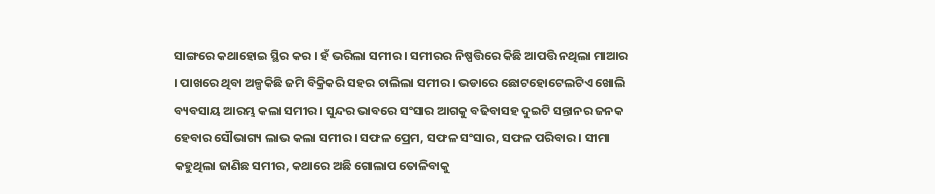ସାଙ୍ଗରେ କଥାହୋଇ ସ୍ଥିର କର । ହଁ ଭରିଲା ସମୀର । ସମୀରର ନିଷ୍ପତ୍ତିରେ କିଛି ଆପତ୍ତି ନଥିଲା ମାଆର । ପାଖରେ ଥିବା ଅଳ୍ପକିଛି ଜମି ବିକ୍ରିକରି ସହର ଚାଲିଲା ସମୀର । ଭଡାରେ ଛୋଟହୋଟେଲଟିଏ ଖୋଲି ବ୍ୟବସାୟ ଆରମ୍ଭ କଲା ସମୀର । ସୁନ୍ଦର ଭାବରେ ସଂସାର ଆଗକୁ ବଢିବାସହ ଦୁଇଟି ସନ୍ତାନର ଜନକ ହେବାର ସୌଭାଗ୍ୟ ଲାଭ କଲା ସମୀର । ସଫଳ ପ୍ରେମ, ସଫଳ ସଂସାର, ସଫଳ ପରିବାର । ସୀମା କହୁଥିଲା ଜାଣିଛ ସମୀର, କଥାରେ ଅଛି ଗୋଲାପ ତୋଳିବାକୁ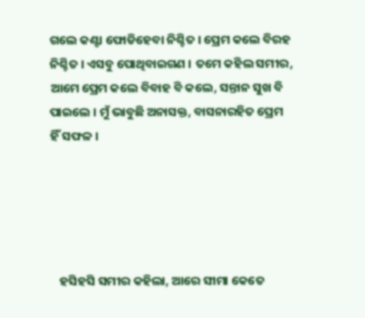ଗଲେ କଣ୍ଟା ଫୋଡିହେବା ନିଶ୍ଚିତ । ପ୍ରେମ କଲେ ବିରହ ନିଶ୍ଚିତ । ଏସବୁ ପୋଥିବାଇଗଣ । ତମେ କହିଲ ସମୀର, ଆମେ ପ୍ରେମ କଲେ ବିବାହ ବି କଲେ, ସନ୍ତାନ ସୁଖ ବି ପାଇଲେ । ମୁଁ ଭାବୁଛି ଅନାସକ୍ତ, ବାସନାରହିତ ପ୍ରେମ ହିଁ ସଫଳ ।





   ହସିହସି ସମୀର କହିଲା, ଆରେ ସୀମା କେତେ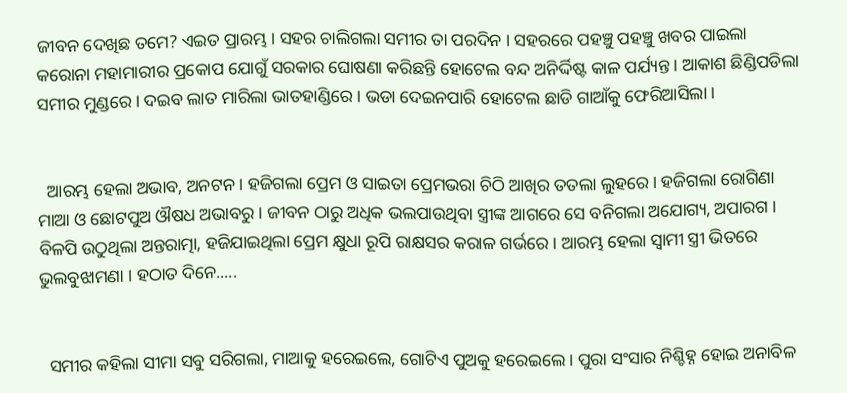ଜୀବନ ଦେଖିଛ ତମେ? ଏଇତ ପ୍ରାରମ୍ଭ । ସହର ଚାଲିଗଲା ସମୀର ତା ପରଦିନ । ସହରରେ ପହଞ୍ଚୁ ପହଞ୍ଚୁ ଖବର ପାଇଲା କରୋନା ମହାମାରୀର ପ୍ରକୋପ ଯୋଗୁଁ ସରକାର ଘୋଷଣା କରିଛନ୍ତି ହୋଟେଲ ବନ୍ଦ ଅନିର୍ଦ୍ଦିଷ୍ଟ କାଳ ପର୍ଯ୍ୟନ୍ତ । ଆକାଶ ଛିଣ୍ଡିପଡିଲା ସମୀର ମୁଣ୍ଡରେ । ଦଇବ ଲାତ ମାରିଲା ଭାତହାଣ୍ଡିରେ । ଭଡା ଦେଇନପାରି ହୋଟେଲ ଛାଡି ଗାଆଁକୁ ଫେରିଆସିଲା ।


  ଆରମ୍ଭ ହେଲା ଅଭାବ, ଅନଟନ । ହଜିଗଲା ପ୍ରେମ ଓ ସାଇତା ପ୍ରେମଭରା ଚିଠି ଆଖିର ତତଲା ଲୁହରେ । ହଜିଗଲା ରୋଗିଣା ମାଆ ଓ ଛୋଟପୁଅ ଔଷଧ ଅଭାବରୁ । ଜୀବନ ଠାରୁ ଅଧିକ ଭଲପାଉଥିବା ସ୍ତ୍ରୀଙ୍କ ଆଗରେ ସେ ବନିଗଲା ଅଯୋଗ୍ୟ, ଅପାରଗ । ବିଳପି ଉଠୁଥିଲା ଅନ୍ତରାତ୍ମା, ହଜିଯାଇଥିଲା ପ୍ରେମ କ୍ଷୁଧା ରୂପି ରାକ୍ଷସର କରାଳ ଗର୍ଭରେ । ଆରମ୍ଭ ହେଲା ସ୍ୱାମୀ ସ୍ତ୍ରୀ ଭିତରେ ଭୁଲବୁଝାମଣା । ହଠାତ ଦିନେ.....


  ସମୀର କହିଲା ସୀମା ସବୁ ସରିଗଲା, ମାଆକୁ ହରେଇଲେ, ଗୋଟିଏ ପୁଅକୁ ହରେଇଲେ । ପୁରା ସଂସାର ନିଶ୍ଚିହ୍ନ ହୋଇ ଅନାବିଳ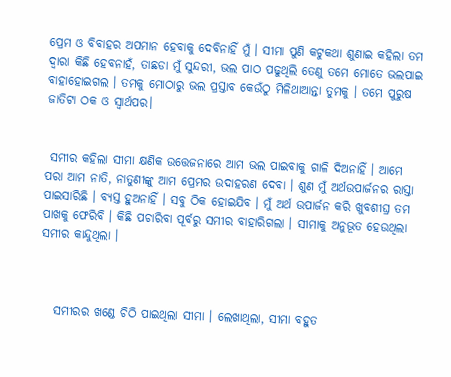ପ୍ରେମ ଓ ବିବାହର ଅପମାନ ହେବାକୁ ଦେବିନାହିଁ ମୁଁ । ସୀମା ପୁଣି କଟୁକଥା ଶୁଣାଇ କହିଲା ତମ ଦ୍ୱାରା କିଛି ହେବନାହଁ, ତାଛଡା ମୁଁ ସୁନ୍ଦରୀ, ଭଲ ପାଠ ପଢୁଥିଲି ତେଣୁ ତମେ ମୋତେ ଭଲପାଇ ବାହାହୋଇଗଲ । ତମକୁ ମୋଠାରୁ ଭଲ ପ୍ରସ୍ତାବ କେଉଁଠୁ ମିଳିଥାଆନ୍ତା ତୁମକୁ । ତମେ ପୁରୁଷ ଜାତିଟା ଠକ ଓ ସ୍ୱାର୍ଥପର।


 ସମୀର କହିଲା ସୀମା କ୍ଷଣିକ ଉତ୍ତେଜନାରେ ଆମ ଭଲ ପାଇବାକୁ ଗାଳି ଦିଅନାହିଁ । ଆମେ ପରା ଆମ ନାତି, ନାତୁଣୀଙ୍କୁ ଆମ ପ୍ରେମର ଉଦାହରଣ ଦେବା । ଶୁଣ ମୁଁ ଅର୍ଥଉପାର୍ଜନର ରାସ୍ତା ପାଇସାରିଛି । ବ୍ୟସ୍ତ ହୁଅନାହିଁ । ସବୁ ଠିକ ହୋଇଯିବ । ମୁଁ ଅର୍ଥ ଉପାର୍ଜନ କରି ଖୁବଶୀଘ୍ର ତମ ପାଖକୁ ଫେରିବି । କିଛି ପଚାରିବା ପୂର୍ବରୁ ସମୀର ବାହାରିଗଲା । ସୀମାକୁ ଅନୁଭୂତ ହେଉଥିଲା ସମୀର କାନ୍ଦୁଥିଲା ।



   ସମୀରର ଖଣ୍ଡେ ଚିଠି ପାଇଥିଲା ସୀମା । ଲେଖାଥିଲା, ସୀମା ବହୁତ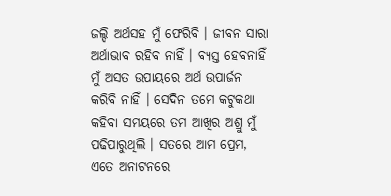ଜଲ୍ଦି ଅର୍ଥସହ ମୁଁ ଫେରିବି । ଜୀବନ ସାରା ଅର୍ଥାଭାବ ରହିବ ନାହିଁ । ବ୍ୟସ୍ତ ହେବନାହିଁ ମୁଁ ଅସତ ଉପାୟରେ ଅର୍ଥ ଉପାର୍ଜନ କରିବି ନାହିଁ । ସେଦିନ ତମେ କଟୁକଥା କହିବା ସମୟରେ ତମ ଆଖିର ଅଶ୍ରୁ ମୁଁ ପଢିପାରୁଥିଲି । ସତରେ ଆମ ପ୍ରେମ, ଏତେ ଅନାଟନରେ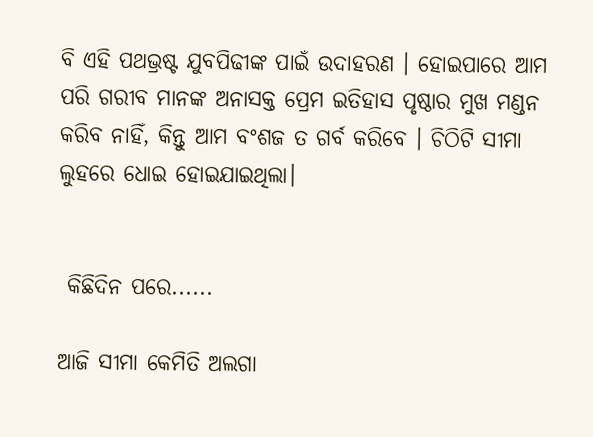ବି ଏହି ପଥଭ୍ରଷ୍ଟ ଯୁବପିଢୀଙ୍କ ପାଇଁ ଉଦାହରଣ । ହୋଇପାରେ ଆମ ପରି ଗରୀବ ମାନଙ୍କ ଅନାସକ୍ତ ପ୍ରେମ ଇତିହାସ ପୃଷ୍ଠାର ମୁଖ ମଣ୍ଡନ କରିବ ନାହିଁ, କିନ୍ତୁ ଆମ ବଂଶଜ ତ ଗର୍ବ କରିବେ । ଚିଠିଟି ସୀମା ଲୁହରେ ଧୋଇ ହୋଇଯାଇଥିଲା।


 କିଛିଦିନ ପରେ......

ଆଜି ସୀମା କେମିତି ଅଲଗା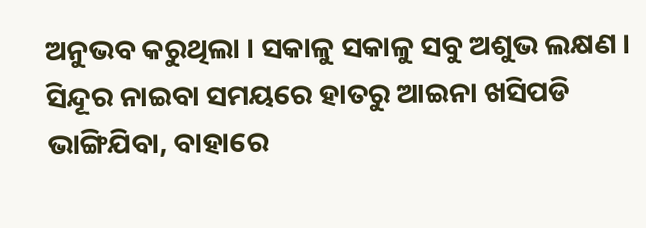ଅନୁଭବ କରୁଥିଲା । ସକାଳୁ ସକାଳୁ ସବୁ ଅଶୁଭ ଲକ୍ଷଣ । ସିନ୍ଦୂର ନାଇବା ସମୟରେ ହାତରୁ ଆଇନା ଖସିପଡି ଭାଙ୍ଗିଯିବା, ବାହାରେ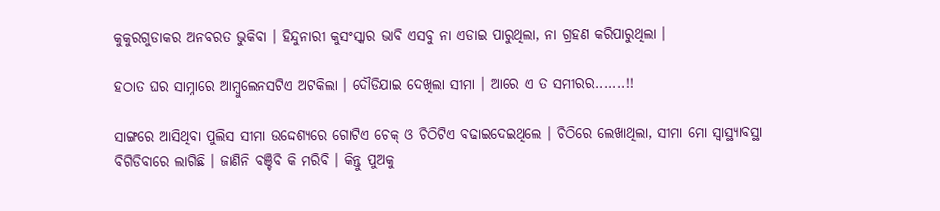କୁକୁରଗୁଡାକର ଅନବରତ ଭୁକିବା । ହିନ୍ଦୁନାରୀ କୁସଂସ୍କାର ଭାବି ଏସବୁ ନା ଏଡାଇ ପାରୁଥିଲା, ନା ଗ୍ରହଣ କରିପାରୁଥିଲା ।

ହଠାତ ଘର ସାମ୍ନାରେ ଆମ୍ୱୁଲେନସଟିଏ ଅଟକିଲା । ଦୌଡିଯାଇ ଦେଖିଲା ସୀମା । ଆରେ ଏ ତ ସମୀରର.......!!

ସାଙ୍ଗରେ ଆସିଥିବା ପୁଲିସ ସୀମା ଉଦ୍ଦେଶ୍ୟରେ ଗୋଟିଏ ଚେକ୍ ଓ ଚିଠିଟିଏ ବଢାଇଦେଇଥିଲେ । ଚିଠିରେ ଲେଖାଥିଲା, ସୀମା ମୋ ସ୍ୱାସ୍ଥ୍ୟାବସ୍ଥା ବିଗିଡିବାରେ ଲାଗିଛି । ଜାଣିନି ବଞ୍ଚିବି କି ମରିବି । କିନ୍ତୁ ପୁଅକୁ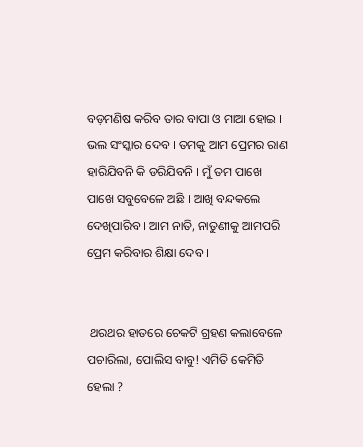ବଡ଼ମଣିଷ କରିବ ତାର ବାପା ଓ ମାଆ ହୋଇ । ଭଲ ସଂସ୍କାର ଦେବ । ତମକୁ ଆମ ପ୍ରେମର ରାଣ ହାରିଯିବନି କି ଡରିଯିବନି । ମୁଁ ତମ ପାଖେ ପାଖେ ସବୁବେଳେ ଅଛି । ଆଖି ବନ୍ଦକଲେ ଦେଖିପାରିବ । ଆମ ନାତି, ନାତୁଣୀକୁ ଆମପରି ପ୍ରେମ କରିବାର ଶିକ୍ଷା ଦେବ ।


 ଥରଥର ହାତରେ ଚେକଟି ଗ୍ରହଣ କଲାବେଳେ ପଚାରିଲା, ପୋଲିସ ବାବୁ! ଏମିତି କେମିତି ହେଲା ?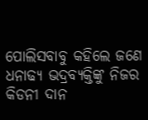ପୋଲିସବାବୁ କହିଲେ ଜଣେ ଧନାଢ୍ୟ ଭଦ୍ରବ୍ୟକ୍ତିଙ୍କୁ ନିଜର କିଡନୀ ଦାନ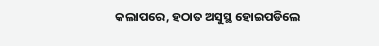କଲାପରେ, ହଠାତ ଅସୁସ୍ଥ ହୋଇପଡିଲେ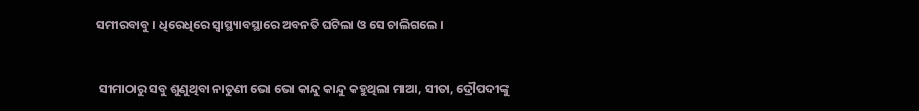ସମୀରବାବୁ । ଧିରେଧିରେ ସ୍ୱାସ୍ଥ୍ୟାବସ୍ଥାରେ ଅବନତି ଘଟିଲା ଓ ସେ ଚାଲିଗଲେ ।


 ସୀମାଠାରୁ ସବୁ ଶୁଣୁଥିବା ନାତୁଣୀ ଭୋ ଭୋ କାନ୍ଦୁ କାନ୍ଦୁ କହୁଥିଲା ମାଆ, ସୀତା, ଦ୍ରୌପଦୀଙ୍କୁ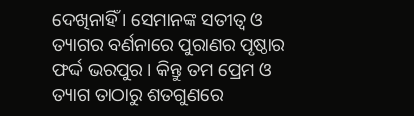ଦେଖିନାହିଁ । ସେମାନଙ୍କ ସତୀତ୍ୱ ଓ ତ୍ୟାଗର ବର୍ଣନାରେ ପୁରାଣର ପୃଷ୍ଠାର ଫର୍ଦ୍ଦ ଭରପୁର । କିନ୍ତୁ ତମ ପ୍ରେମ ଓ ତ୍ୟାଗ ତାଠାରୁ ଶତଗୁଣରେ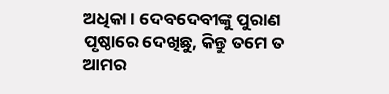ଅଧିକା । ଦେବଦେବୀଙ୍କୁ ପୁରାଣ ପୃଷ୍ଠାରେ ଦେଖିଛୁ, କିନ୍ତୁ ତମେ ତ ଆମର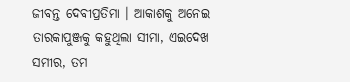ଜୀବନ୍ତ ଦେବୀପ୍ରତିମା । ଆକାଶକୁ ଅନେଇ ତାରକାପୁଞ୍ଜକୁ କହୁଥିଲା ସୀମା, ଏଇଦେଖ ସମୀର, ତମ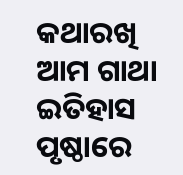କଥାରଖି ଆମ ଗାଥା ଇତିହାସ ପୃଷ୍ଠାରେ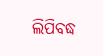ଲିପିବଦ୍ଧ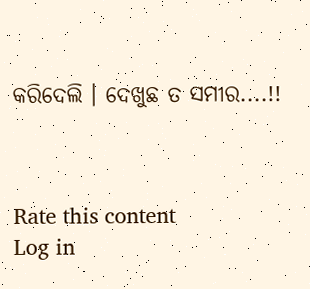କରିଦେଲି । ଦେଖୁଛ ତ ସମୀର....!!



Rate this content
Log in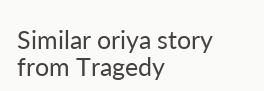Similar oriya story from Tragedy